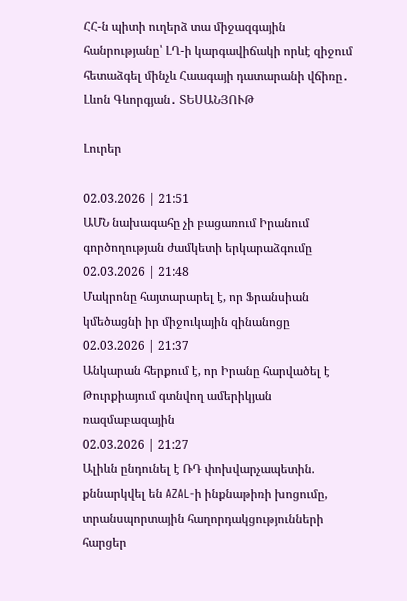ՀՀ-ն պիտի ուղերձ տա միջազգային հանրությանը՝ ԼՂ-ի կարգավիճակի որևէ զիջում հետաձգել մինչև Հաագայի դատարանի վճիռը․ Լևոն Գևորգյան․ ՏԵՍԱՆՅՈՒԹ

Լուրեր

02.03.2026 | 21:51
ԱՄՆ նախագահը չի բացառում Իրանում գործողության ժամկետի երկարաձգումը
02.03.2026 | 21:48
Մակրոնը հայտարարել է, որ Ֆրանսիան կմեծացնի իր միջուկային զինանոցը
02.03.2026 | 21:37
Անկարան հերքում է, որ Իրանը հարվածել է Թուրքիայում գտնվող ամերիկյան ռազմաբազային
02.03.2026 | 21:27
Ալիևն ընդունել է ՌԴ փոխվարչապետին. քննարկվել են AZAL-ի ինքնաթիռի խոցումը, տրանսպորտային հաղորդակցությունների հարցեր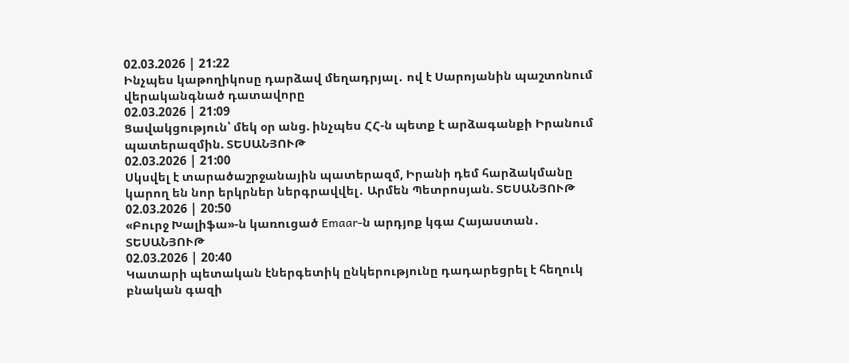02.03.2026 | 21:22
Ինչպես կաթողիկոսը դարձավ մեղադրյալ․ ով է Սարոյանին պաշտոնում վերականգնած դատավորը
02.03.2026 | 21:09
Ցավակցություն՝ մեկ օր անց. ինչպես ՀՀ-ն պետք է արձագանքի Իրանում պատերազմին. ՏԵՍԱՆՅՈՒԹ
02.03.2026 | 21:00
Սկսվել է տարածաշրջանային պատերազմ, Իրանի դեմ հարձակմանը կարող են նոր երկրներ ներգրավվել․ Արմեն Պետրոսյան. ՏԵՍԱՆՅՈՒԹ
02.03.2026 | 20:50
«Բուրջ Խալիֆա»-ն կառուցած Emaar-ն արդյոք կգա Հայաստան․ ՏԵՍԱՆՅՈՒԹ
02.03.2026 | 20:40
Կատարի պետական էներգետիկ ընկերությունը դադարեցրել է հեղուկ բնական գազի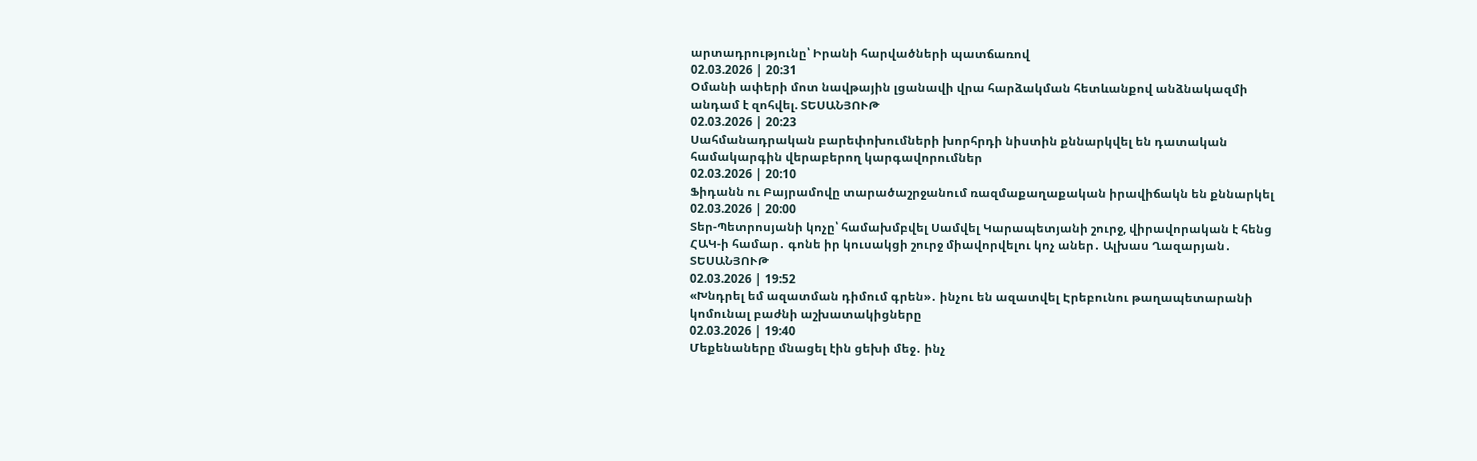արտադրությունը՝ Իրանի հարվածների պատճառով
02.03.2026 | 20:31
Օմանի ափերի մոտ նավթային լցանավի վրա հարձակման հետևանքով անձնակազմի անդամ է զոհվել. ՏԵՍԱՆՅՈՒԹ
02.03.2026 | 20:23
Սահմանադրական բարեփոխումների խորհրդի նիստին քննարկվել են դատական համակարգին վերաբերող կարգավորումներ
02.03.2026 | 20:10
Ֆիդանն ու Բայրամովը տարածաշրջանում ռազմաքաղաքական իրավիճակն են քննարկել
02.03.2026 | 20:00
Տեր-Պետրոսյանի կոչը՝ համախմբվել Սամվել Կարապետյանի շուրջ, վիրավորական է հենց ՀԱԿ-ի համար․ գոնե իր կուսակցի շուրջ միավորվելու կոչ աներ․ Ալխաս Ղազարյան․ ՏԵՍԱՆՅՈՒԹ
02.03.2026 | 19:52
«Խնդրել եմ ազատման դիմում գրեն»․ ինչու են ազատվել Էրեբունու թաղապետարանի կոմունալ բաժնի աշխատակիցները
02.03.2026 | 19:40
Մեքենաները մնացել էին ցեխի մեջ․ ինչ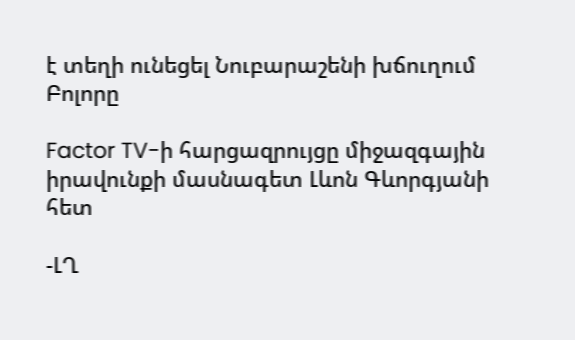է տեղի ունեցել Նուբարաշենի խճուղում
Բոլորը

Factor TV-ի հարցազրույցը միջազգային իրավունքի մասնագետ Լևոն Գևորգյանի հետ

-ԼՂ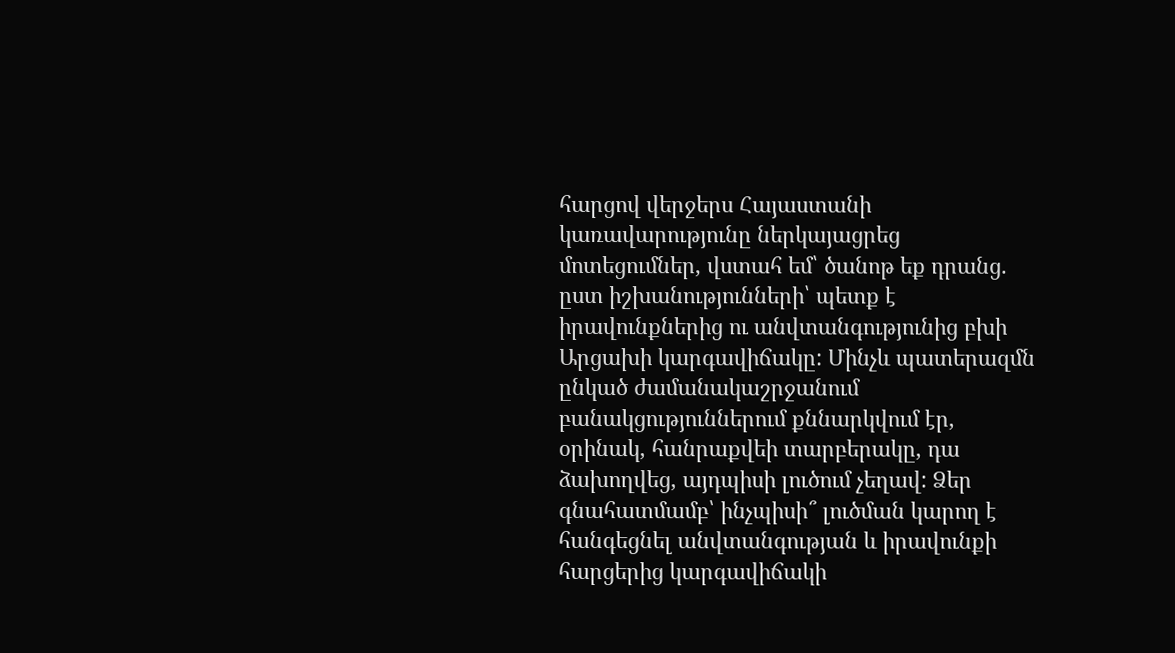հարցով վերջերս Հայաստանի կառավարությունը ներկայացրեց մոտեցումներ, վստահ եմ՝ ծանոթ եք դրանց. ըստ իշխանությունների՝ պետք է իրավունքներից ու անվտանգությունից բխի Արցախի կարգավիճակը: Մինչև պատերազմն ընկած ժամանակաշրջանում բանակցություններում քննարկվում էր, օրինակ, հանրաքվեի տարբերակը, դա ձախողվեց, այդպիսի լուծում չեղավ: Ձեր գնահատմամբ՝ ինչպիսի՞ լուծման կարող է հանգեցնել անվտանգության և իրավունքի հարցերից կարգավիճակի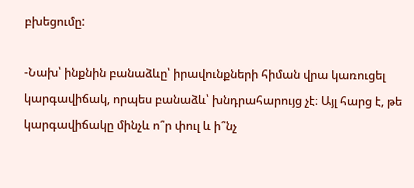բխեցումը:

-Նախ՝ ինքնին բանաձևը՝ իրավունքների հիման վրա կառուցել կարգավիճակ, որպես բանաձև՝ խնդրահարույց չէ։ Այլ հարց է, թե կարգավիճակը մինչև ո՞ր փուլ և ի՞նչ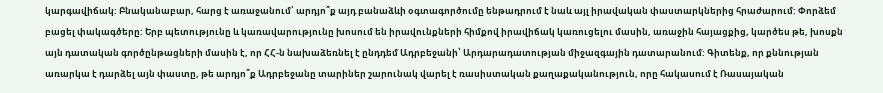կարգավիճակ: Բնականաբար, հարց է առաջանում՝ արդյո՞ք այդ բանաձևի օգտագործումը ենթադրում է նաև այլ իրավական փաստարկներից հրաժարում: Փորձեմ բացել փակագծերը: Երբ պետությունը և կառավարությունը խոսում են իրավունքների հիմքով իրավիճակ կառուցելու մասին, առաջին հայացքից, կարծես թե, խոսքն այն դատական գործընթացների մասին է, որ ՀՀ-ն նախաձեռնել է ընդդեմ Ադրբեջանի՝ Արդարադատության միջազգային դատարանում: Գիտենք, որ քննության առարկա է դարձել այն փաստը, թե արդյո՞ք Ադրբեջանը տարիներ շարունակ վարել է ռասիստական քաղաքականություն, որը հակասում է Ռասայական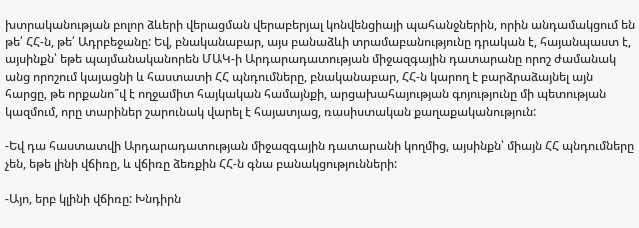խտրականության բոլոր ձևերի վերացման վերաբերյալ կոնվենցիայի պահանջներին, որին անդամակցում են թե՛ ՀՀ-ն, թե՛ Ադրբեջանը: Եվ, բնականաբար, այս բանաձևի տրամաբանությունը դրական է, հայանպաստ է, այսինքն՝ եթե պայմանականորեն ՄԱԿ-ի Արդարադատության միջազգային դատարանը որոշ ժամանակ անց որոշում կայացնի և հաստատի ՀՀ պնդումները, բնականաբար, ՀՀ-ն կարող է բարձրաձայնել այն հարցը, թե որքանո՞վ է ողջամիտ հայկական համայնքի, արցախահայության գոյությունը մի պետության կազմում, որը տարիներ շարունակ վարել է հայատյաց, ռասիստական քաղաքականություն:

-Եվ դա հաստատվի Արդարադատության միջազգային դատարանի կողմից, այսինքն՝ միայն ՀՀ պնդումները չեն, եթե լինի վճիռը, և վճիռը ձեռքին ՀՀ-ն գնա բանակցությունների:

-Այո, երբ կլինի վճիռը: Խնդիրն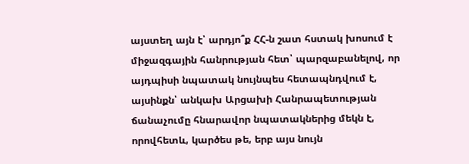այստեղ այն է՝ արդյո՞ք ՀՀ-ն շատ հստակ խոսում է միջազգային հանրության հետ՝ պարզաբանելով, որ այդպիսի նպատակ նույնպես հետապնդվում է, այսինքն՝ անկախ Արցախի Հանրապետության ճանաչումը հնարավոր նպատակներից մեկն է, որովհետև, կարծես թե, երբ այս նույն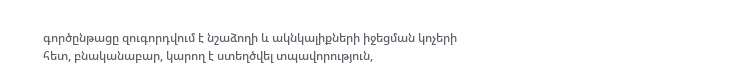գործընթացը զուգորդվում է նշաձողի և ակնկալիքների իջեցման կոչերի հետ, բնականաբար, կարող է ստեղծվել տպավորություն,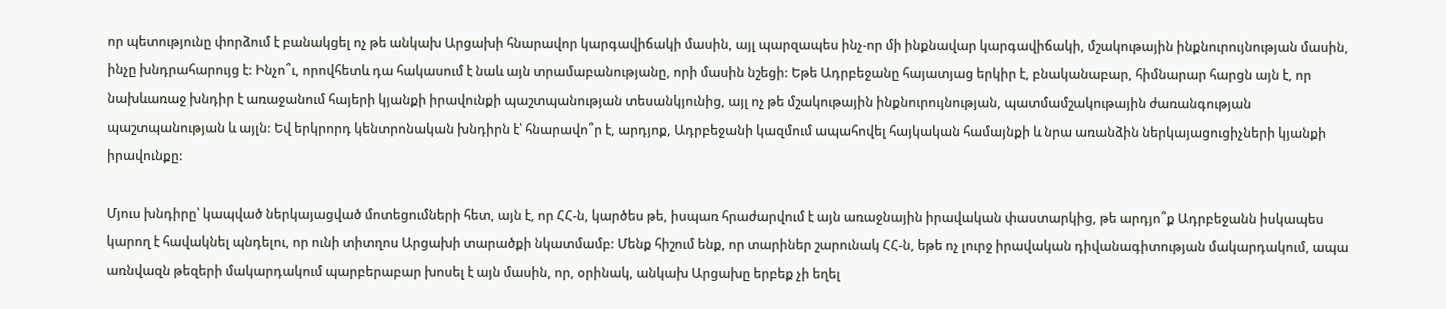որ պետությունը փորձում է բանակցել ոչ թե անկախ Արցախի հնարավոր կարգավիճակի մասին, այլ պարզապես ինչ-որ մի ինքնավար կարգավիճակի, մշակութային ինքնուրույնության մասին, ինչը խնդրահարույց է: Ինչո՞ւ, որովհետև դա հակասում է նաև այն տրամաբանությանը, որի մասին նշեցի: Եթե Ադրբեջանը հայատյաց երկիր է, բնականաբար, հիմնարար հարցն այն է, որ նախևառաջ խնդիր է առաջանում հայերի կյանքի իրավունքի պաշտպանության տեսանկյունից, այլ ոչ թե մշակութային ինքնուրույնության, պատմամշակութային ժառանգության պաշտպանության և այլն: Եվ երկրորդ կենտրոնական խնդիրն է՝ հնարավո՞ր է, արդյոք, Ադրբեջանի կազմում ապահովել հայկական համայնքի և նրա առանձին ներկայացուցիչների կյանքի իրավունքը:

Մյուս խնդիրը՝ կապված ներկայացված մոտեցումների հետ, այն է, որ ՀՀ-ն, կարծես թե, իսպառ հրաժարվում է այն առաջնային իրավական փաստարկից, թե արդյո՞ք Ադրբեջանն իսկապես կարող է հավակնել պնդելու, որ ունի տիտղոս Արցախի տարածքի նկատմամբ: Մենք հիշում ենք, որ տարիներ շարունակ ՀՀ-ն, եթե ոչ լուրջ իրավական դիվանագիտության մակարդակում, ապա առնվազն թեզերի մակարդակում պարբերաբար խոսել է այն մասին, որ, օրինակ, անկախ Արցախը երբեք չի եղել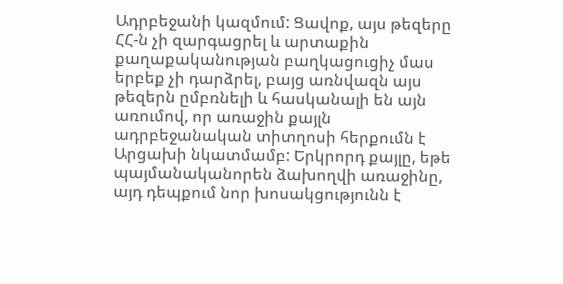Ադրբեջանի կազմում: Ցավոք, այս թեզերը ՀՀ-ն չի զարգացրել և արտաքին քաղաքականության բաղկացուցիչ մաս երբեք չի դարձրել, բայց առնվազն այս թեզերն ըմբռնելի և հասկանալի են այն առումով, որ առաջին քայլն ադրբեջանական տիտղոսի հերքումն է Արցախի նկատմամբ: Երկրորդ քայլը, եթե պայմանականորեն ձախողվի առաջինը, այդ դեպքում նոր խոսակցությունն է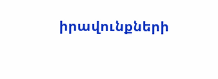իրավունքների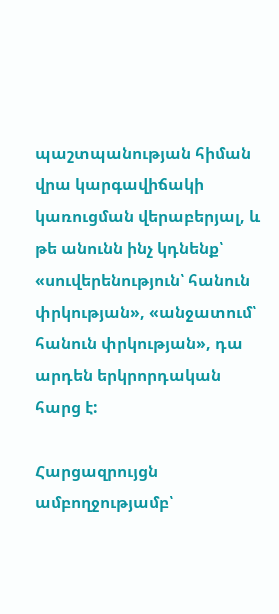պաշտպանության հիման վրա կարգավիճակի կառուցման վերաբերյալ, և թե անունն ինչ կդնենք՝ «սուվերենություն՝ հանուն փրկության», «անջատում՝ հանուն փրկության», դա արդեն երկրորդական հարց է:

Հարցազրույցն ամբողջությամբ՝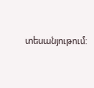տեսանյութում: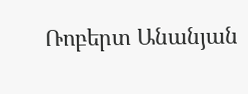Ռոբերտ Անանյան